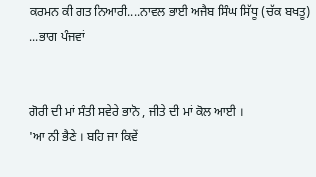ਕਰਮਨ ਕੀ ਗਤ ਨਿਆਰੀ....ਨਾਵਲ ਭਾਈ ਅਜੈਬ ਸਿੰਘ ਸਿੱਧੂ (ਚੱਕ ਬਖਤੂ) ...ਭਾਗ ਪੰਜਵਾਂ


ਗੋਰੀ ਦੀ ਮਾਂ ਸੰਤੀ ਸਵੇਰੇ ਭਾਨੋ , ਜੀਤੇ ਦੀ ਮਾਂ ਕੋਲ ਆਈ ।
'ਆ ਨੀ ਭੈਣੇ । ਬਹਿ ਜਾ ਕਿਵੇਂ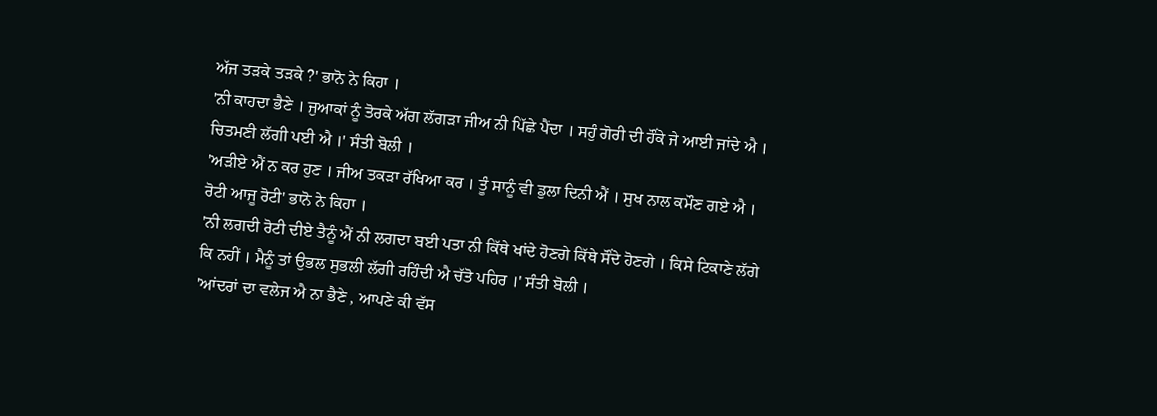ਅੱਜ ਤੜਕੇ ਤੜਕੇ ?' ਭਾਨੋ ਨੇ ਕਿਹਾ ।
'ਨੀ ਕਾਹਦਾ ਭੈਣੇ । ਜੁਆਕਾਂ ਨੂੰ ਤੋਰਕੇ ਅੱਗ ਲੱਗੜਾ ਜੀਅ ਨੀ ਪਿੱਛੇ ਪੈਂਦਾ । ਸਹੁੰ ਗੋਰੀ ਦੀ ਹੌਂਕੇ ਜੇ ਆਈ ਜਾਂਦੇ ਐ । ਚਿਤਮਣੀ ਲੱਗੀ ਪਈ ਐ ।' ਸੰਤੀ ਬੋਲੀ ।
'ਅੜੀਏ ਐਂ ਨ ਕਰ ਹੁਣ । ਜੀਅ ਤਕੜਾ ਰੱਖਿਆ ਕਰ । ਤੂੰ ਸਾਨੂੰ ਵੀ ਡੁਲਾ ਦਿਨੀ ਐਂ । ਸੁਖ ਨਾਲ ਕਮੌਣ ਗਏ ਐ । ਰੋਟੀ ਆਜੂ ਰੋਟੀ' ਭਾਨੋ ਨੇ ਕਿਹਾ ।
'ਨੀ ਲਗਦੀ ਰੋਟੀ ਦੀਏ ਤੈਨੂੰ ਐਂ ਨੀ ਲਗਦਾ ਬਈ ਪਤਾ ਨੀ ਕਿੱਥੇ ਖਾਂਦੇ ਹੋਣਗੇ ਕਿੱਥੇ ਸੌਂਦੇ ਹੋਣਗੇ । ਕਿਸੇ ਟਿਕਾਣੇ ਲੱਗੇ ਕਿ ਨਹੀਂ । ਮੈਨੂੰ ਤਾਂ ਉਭਲ ਸੁਭਲੀ ਲੱਗੀ ਰਹਿੰਦੀ ਐ ਚੱਤੋ ਪਹਿਰ ।' ਸੰਤੀ ਬੋਲੀ ।
'ਆਂਦਰਾਂ ਦਾ ਵਲੇਜ ਐ ਨਾ ਭੈਣੇ , ਆਪਣੇ ਕੀ ਵੱਸ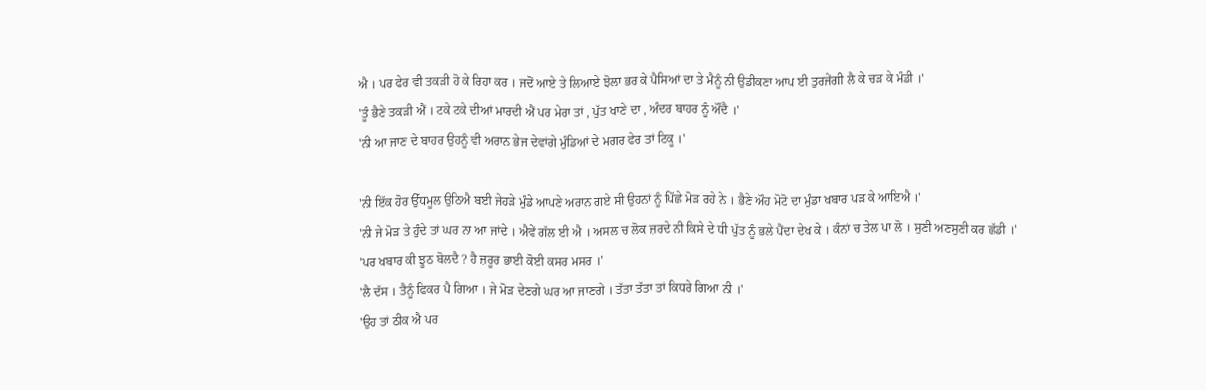ਐ । ਪਰ ਫੇਰ ਵੀ ਤਕੜੀ ਹੋ ਕੇ ਰਿਹਾ ਕਰ । ਜਦੋਂ ਆਏ ਤੇ ਲਿਆਏ ਝੋਲਾ ਭਰ ਕੇ ਪੈਸਿਆਂ ਦਾ ਤੇ ਮੈਨੂੰ ਨੀ ਉਡੀਕਣਾ ਆਪ ਈ ਤੁਰਜੇਂਗੀ ਲੈ ਕੇ ਚੜ ਕੇ ਮੰਡੀ ।'
'ਤੂੰ ਭੈਣੇ ਤਕੜੀ ਐਂ । ਟਕੇ ਟਕੇ ਦੀਆਂ ਮਾਰਦੀ ਐਂ ਪਰ ਮੇਰਾ ਤਾਂ , ਪੁੱਤ ਖਾਣੇ ਦਾ , ਅੰਦਰ ਬਾਹਰ ਨੂੰ ਔਂਦੈ ।'
'ਨੀ ਆ ਜਾਣ ਦੇ ਬਾਹਰ ਉਹਨੂੰ ਵੀ ਅਰਾਨ ਭੇਜ ਦੇਵਾਂਗੇ ਮੁੰਡਿਆਂ ਦੇ ਮਗਰ ਫੇਰ ਤਾਂ ਟਿਕੂ ।'

'ਨੀ ਇੱਕ ਹੋਰ ਉੱਧਮੂਲ ਉਠਿਐ ਬਈ ਜੇਹੜੇ ਮੁੰਡੇ ਆਪਣੇ ਅਰਾਨ ਗਏ ਸੀ ਉਹਨਾਂ ਨੂੰ ਪਿੱਛੇ ਮੋੜ ਰਹੇ ਨੇ । ਭੈਣੇ ਔਹ ਮੋਟੋ ਦਾ ਮੁੰਡਾ ਖਬਾਰ ਪੜ ਕੇ ਆਇਐ ।'
'ਨੀ ਜੇ ਮੋੜ ਤੇ ਹੁੰਦੇ ਤਾਂ ਘਰ ਨਾ ਆ ਜਾਂਦੇ । ਐਵੇਂ ਗੱਲ ਈ ਐ । ਅਸਲ ਚ ਲੋਕ ਜ਼ਰਦੇ ਨੀ ਕਿਸੇ ਦੇ ਧੀ ਪੁੱਤ ਨੂੰ ਭਲੇ ਪੈਂਦਾ ਦੇਖ ਕੇ । ਕੰਨਾਂ ਚ ਤੇਲ ਪਾ ਲੋ । ਸੁਣੀ ਅਣਸੁਣੀ ਕਰ ਛੱਡੀ ।'
'ਪਰ ਖਬਾਰ ਕੀ ਝੂਠ ਬੋਲਦੈ ? ਹੈ ਜ਼ਰੂਰ ਭਾਈ ਕੋਈ ਕਸਰ ਮਸਰ ।'
'ਲੈ ਦੱਸ । ਤੈਨੂੰ ਫਿਕਰ ਪੈ ਗਿਆ । ਜੇ ਮੋੜ ਦੇਣਗੇ ਘਰ ਆ ਜਾਣਗੇ । ਤੱਤਾ ਤੱਤਾ ਤਾਂ ਕਿਧਰੇ ਗਿਆ ਨੀ ।'
'ਉਹ ਤਾਂ ਠੀਕ ਐ ਪਰ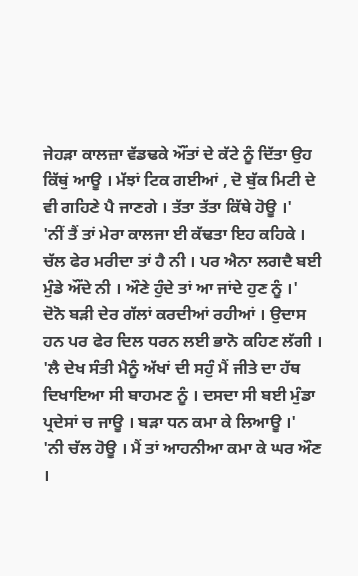ਜੇਹੜਾ ਕਾਲਜ਼ਾ ਵੱਡਢਕੇ ਔਂਤਾਂ ਦੇ ਕੱਟੇ ਨੂੰ ਦਿੱਤਾ ਉਹ ਕਿੱਥੁਂ ਆਊ । ਮੱਝਾਂ ਟਿਕ ਗਈਆਂ , ਦੋ ਬੁੱਕ ਮਿਟੀ ਦੇ ਵੀ ਗਹਿਣੇ ਪੈ ਜਾਣਗੇ । ਤੱਤਾ ਤੱਤਾ ਕਿੱਥੇ ਹੋਊ ।'
'ਨੀਂ ਤੈਂ ਤਾਂ ਮੇਰਾ ਕਾਲਜਾ ਈ ਕੱਢਤਾ ਇਹ ਕਹਿਕੇ । ਚੱਲ ਫੇਰ ਮਰੀਦਾ ਤਾਂ ਹੈ ਨੀ । ਪਰ ਐਨਾ ਲਗਦੈ ਬਈ ਮੁੰਡੇ ਔਂਦੇ ਨੀ । ਔਣੇ ਹੁੰਦੇ ਤਾਂ ਆ ਜਾਂਦੇ ਹੁਣ ਨੂੰ ।'
ਦੋਨੋ ਬੜੀ ਦੇਰ ਗੱਲਾਂ ਕਰਦੀਆਂ ਰਹੀਆਂ । ਉਦਾਸ ਹਨ ਪਰ ਫੇਰ ਦਿਲ ਧਰਨ ਲਈ ਭਾਨੋ ਕਹਿਣ ਲੱਗੀ ।
'ਲੈ ਦੇਖ ਸੰਤੀ ਮੈਨੂੰ ਅੱਖਾਂ ਦੀ ਸਹੁੰ ਮੈਂ ਜੀਤੇ ਦਾ ਹੱਥ ਦਿਖਾਇਆ ਸੀ ਬਾਹਮਣ ਨੂੰ । ਦਸਦਾ ਸੀ ਬਈ ਮੁੰਡਾ ਪ੍ਰਦੇਸਾਂ ਚ ਜਾਊ । ਬੜਾ ਧਨ ਕਮਾ ਕੇ ਲਿਆਊ ।'
'ਨੀ ਚੱਲ ਹੋਊ । ਮੈਂ ਤਾਂ ਆਹਨੀਆ ਕਮਾ ਕੇ ਘਰ ਔਣ ।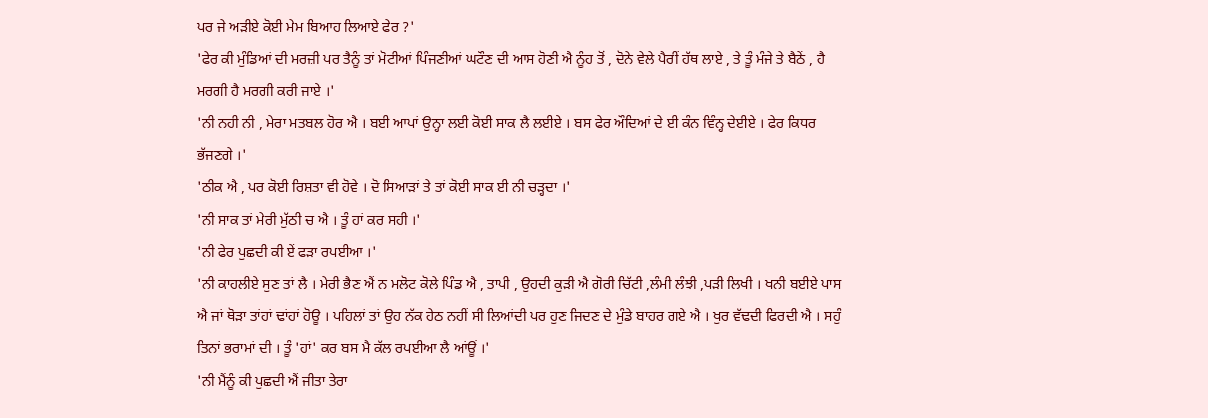ਪਰ ਜੇ ਅੜੀਏ ਕੋਈ ਮੇਮ ਬਿਆਹ ਲਿਆਏ ਫੇਰ ?'
'ਫੇਰ ਕੀ ਮੁੰਡਿਆਂ ਦੀ ਮਰਜ਼ੀ ਪਰ ਤੈਨੂੰ ਤਾਂ ਮੋਟੀਆਂ ਪਿੰਜਣੀਆਂ ਘਟੌਣ ਦੀ ਆਸ ਹੋਣੀ ਐ ਨੂੰਹ ਤੋਂ , ਦੋਨੇ ਵੇਲੇ ਪੈਰੀਂ ਹੱਥ ਲਾਏ , ਤੇ ਤੂੰ ਮੰਜੇ ਤੇ ਬੈਠੇਂ , ਹੈ ਮਰਗੀ ਹੈ ਮਰਗੀ ਕਰੀ ਜਾਏ ।'
'ਨੀ ਨਹੀ ਨੀ , ਮੇਰਾ ਮਤਬਲ ਹੋਰ ਐ । ਬਈ ਆਪਾਂ ਉਨ੍ਹਾ ਲਈ ਕੋਈ ਸਾਕ ਲੈ ਲਈਏ । ਬਸ ਫੇਰ ਔਦਿਆਂ ਦੇ ਈ ਕੰਨ ਵਿੰਨ੍ਹ ਦੇਈਏ । ਫੇਰ ਕਿਧਰ ਭੱਜਣਗੇ ।'
'ਠੀਕ ਐ , ਪਰ ਕੋਈ ਰਿਸ਼ਤਾ ਵੀ ਹੋਵੇ । ਦੋ ਸਿਆੜਾਂ ਤੇ ਤਾਂ ਕੋਈ ਸਾਕ ਈ ਨੀ ਚੜ੍ਹਦਾ ।'
'ਨੀ ਸਾਕ ਤਾਂ ਮੇਰੀ ਮੁੱਠੀ ਚ ਐ । ਤੂੰ ਹਾਂ ਕਰ ਸਹੀ ।'
'ਨੀ ਫੇਰ ਪੁਛਦੀ ਕੀ ਏਂ ਫੜਾ ਰਪਈਆ ।'
'ਨੀ ਕਾਹਲੀਏ ਸੁਣ ਤਾਂ ਲੈ । ਮੇਰੀ ਭੈਣ ਐਂ ਨ ਮਲੋਟ ਕੋਲੇ ਪਿੰਡ ਐ , ਤਾਪੀ , ਉਹਦੀ ਕੁੜੀ ਐ ਗੋਰੀ ਚਿੱਟੀ ,ਲੰਮੀ ਲੰਝੀ ,ਪੜੀ ਲਿਖੀ । ਖਨੀ ਬਈਏ ਪਾਸ ਐ ਜਾਂ ਥੋੜਾ ਤਾਂਹਾਂ ਢਾਂਹਾਂ ਹੋਊ । ਪਹਿਲਾਂ ਤਾਂ ਉਹ ਨੱਕ ਹੇਠ ਨਹੀਂ ਸੀ ਲਿਆਂਦੀ ਪਰ ਹੁਣ ਜਿਦਣ ਦੇ ਮੁੰਡੇ ਬਾਹਰ ਗਏ ਐ । ਖੁਰ ਵੱਢਦੀ ਫਿਰਦੀ ਐ । ਸਹੁੰ ਤਿਨਾਂ ਭਰਾਮਾਂ ਦੀ । ਤੂੰ 'ਹਾਂ' ਕਰ ਬਸ ਮੈ ਕੱਲ ਰਪਈਆ ਲੈ ਆਂਊਂ ।'
'ਨੀ ਮੈਂਨੂੰ ਕੀ ਪੁਛਦੀ ਐਂ ਜੀਤਾ ਤੇਰਾ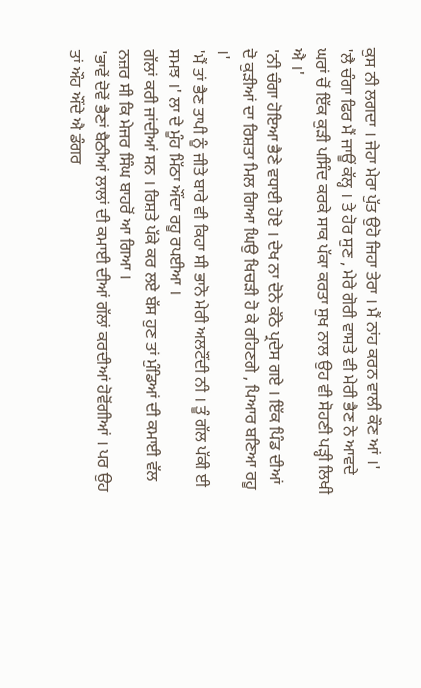ਕੁਸ ਨੀ ਲਗਦਾ । ਜੇਹਾ ਮੇਰਾ ਪੁੱਤ ਉਹੋ ਜਿਹਾ ਤੇਰਾ । ਮੈਂ ਨਾਂਹ ਕਰਨ ਵਾਲੀ ਕੌਣ ਆਂ ।'
'ਲੈ ਚੰਗਾ ਫਿਰ ਮੈਂ ਜਾਊਂ ਕੱਲ੍ਹ । ਤੇ ਹੋਰ ਸੁਣ , ਮੇਰੇ ਗੋਰੀ ਵਾਸਤੇ ਵੀ ਮੇਰੀ ਭੈਣ ਨੇ ਆਵਦੇ ਘਰਾਂ ਚੋਂ ਇੱਕ ਕੁੜੀ ਪਸਿੰਦ ਕਰਕੇ ਸਾਕ ਪੱਕਾ ਕਰਤਾ ਸੁਖ ਨਾਲ ਉਹ ਵੀ ਸੋਹਣੀ ਪੜ੍ਹੀ ਲਿਖੀ ਐ ।'
'ਨੀ ਚੰਗਾ ਹੋਇਆ ਭੈਣੇ ਵਧਾਈ ਹੋਏ । ਦੇਖ ਨਾ ਦੋਨੇ ਕੱਠੇ ਪ੍ਰਦੇਸ ਗਏ । ਇੱਕ ਪਿੰਡ ਦੀਆਂ ਦੋ ਕੁੜੀਆਂ ਦਾ ਰਿਸ਼ਤਾ ਮਿਲ ਗਿਆ ਘਿਉ ਖਿਚੜੀ ਹੋ ਕੇ ਰਹਿਣਗੇ , ਪਿਆਰ ਬਣਿਆ ਰਹੂ ।'
'ਮੈਂ ਤਾਂ ਭੈਣ ਤਾਪੀ ਨੂੰ ਜੀਤੇ ਬਾਰੇ ਵੀ ਕਿਹਾ ਸੀ ਭਾਨੋ ਮੇਰੀ ਅਲਟੌਂਦੀ ਨੀ । ਤੂੰ ਗੱਲ ਪੱਕੀ ਈ ਸਮਝ ।' ਲਾ ਦੇ ਮੂੰਹ ਮਿੱਠਾ ਔਂਦਾ ਰਹੂ ਰਪਈਆ ।
ਗੱਲਾਂ ਕਰੀ ਜਾਂਦੀਆਂ ਸਨ । ਰਿਸ਼ਤੇ ਪੱਕੇ ਕਰ ਲਏ ਬੱਸ ਹੁਣ ਤਾਂ ਮੁੰਡਿਆਂ ਦੀ ਕਮਾਈ ਵੱਲ ਨਜ਼ਰ ਸੀ ਕਿ ਮੇਜਰ ਸਿੰਘ ਬਾਹਰੋਂ ਆ ਗਿਆ ।
'ਭਾਵੇਂ ਦੋਵੇਂ ਭੈਣਾਂ ਬੈਠੀਆਂ ਲਾਲਾਂ ਦੀ ਕਮਾਈ ਦੀਆਂ ਗੱਲਾਂ ਕਰਦੀਆਂ ਹੋਵੋਂਗੀਆਂ । ਪਰ ਉਹ ਤਾਂ ਔਹ ਔਂਦੇ ਐ ਡੰਗਰ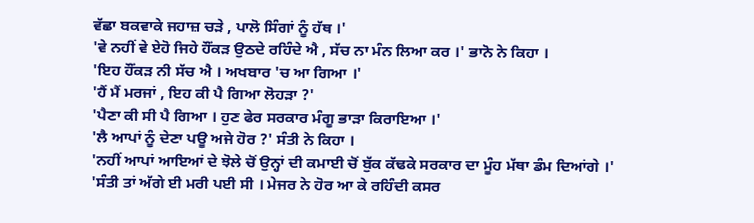ਵੱਛਾ ਬਕਵਾਕੇ ਜਹਾਜ਼ ਚੜੇ , ਪਾਲੋ ਸਿੰਗਾਂ ਨੂੰ ਹੱਥ ।'
'ਵੇ ਨਹੀਂ ਵੇ ਏਹੋ ਜਿਹੇ ਹੌਂਕੜ ਉਠਦੇ ਰਹਿੰਦੇ ਐ , ਸੱਚ ਨਾ ਮੰਨ ਲਿਆ ਕਰ ।' ਭਾਨੋ ਨੇ ਕਿਹਾ ।
'ਇਹ ਹੌਂਕੜ ਨੀ ਸੱਚ ਐ । ਅਖਬਾਰ 'ਚ ਆ ਗਿਆ ।'
'ਹੈਂ ਮੈਂ ਮਰਜਾਂ , ਇਹ ਕੀ ਪੈ ਗਿਆ ਲੋਹੜਾ ?'
'ਪੈਣਾ ਕੀ ਸੀ ਪੈ ਗਿਆ । ਹੁਣ ਫੇਰ ਸਰਕਾਰ ਮੰਗੂ ਭਾੜਾ ਕਿਰਾਇਆ ।'
'ਲੈ ਆਪਾਂ ਨੂੰ ਦੇਣਾ ਪਊ ਅਜੇ ਹੋਰ ?' ਸੰਤੀ ਨੇ ਕਿਹਾ ।
'ਨਹੀਂ ਆਪਾਂ ਆਇਆਂ ਦੇ ਝੋਲੇ ਚੋਂ ਉਨ੍ਹਾਂ ਦੀ ਕਮਾਈ ਚੋਂ ਬੁੱਕ ਕੱਢਕੇ ਸਰਕਾਰ ਦਾ ਮੂੰਹ ਮੱਥਾ ਡੰਮ ਦਿਆਂਗੇ ।'
'ਸੰਤੀ ਤਾਂ ਅੱਗੇ ਈ ਮਰੀ ਪਈ ਸੀ । ਮੇਜਰ ਨੇ ਹੋਰ ਆ ਕੇ ਰਹਿੰਦੀ ਕਸਰ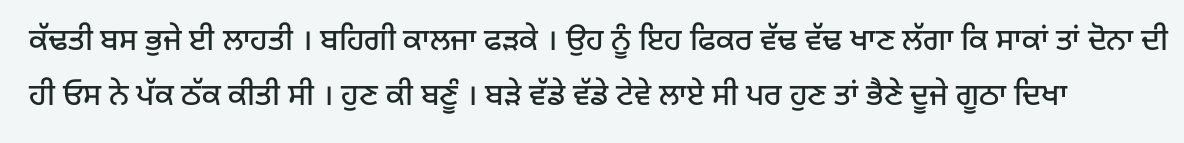ਕੱਢਤੀ ਬਸ ਭੁਜੇ ਈ ਲਾਹਤੀ । ਬਹਿਗੀ ਕਾਲਜਾ ਫੜਕੇ । ਉਹ ਨੂੰ ਇਹ ਫਿਕਰ ਵੱਢ ਵੱਢ ਖਾਣ ਲੱਗਾ ਕਿ ਸਾਕਾਂ ਤਾਂ ਦੋਨਾ ਦੀ ਹੀ ਓਸ ਨੇ ਪੱਕ ਠੱਕ ਕੀਤੀ ਸੀ । ਹੁਣ ਕੀ ਬਣੂੰ । ਬੜੇ ਵੱਡੇ ਵੱਡੇ ਟੇਵੇ ਲਾਏ ਸੀ ਪਰ ਹੁਣ ਤਾਂ ਭੈਣੇ ਦੂਜੇ ਗੂਠਾ ਦਿਖਾ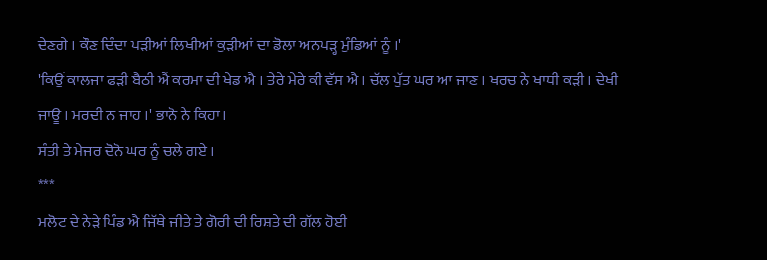ਦੇਣਗੇ । ਕੌਣ ਦਿੰਦਾ ਪੜੀਆਂ ਲਿਖੀਆਂ ਕੁੜੀਆਂ ਦਾ ਡੋਲਾ ਅਨਪੜ੍ਹ ਮੁੰਡਿਆਂ ਨੂੰ ।'
'ਕਿਉਂ ਕਾਲਜਾ ਫੜੀ ਬੈਠੀ ਐਂ ਕਰਮਾ ਦੀ ਖੇਡ ਐ । ਤੇਰੇ ਮੇਰੇ ਕੀ ਵੱਸ ਐ । ਚੱਲ ਪੁੱਤ ਘਰ ਆ ਜਾਣ । ਖਰਚ ਨੇ ਖਾਧੀ ਕੜੀ । ਦੇਖੀ ਜਾਊ । ਮਰਦੀ ਨ ਜਾਹ ।' ਭਾਨੋ ਨੇ ਕਿਹਾ।
ਸੰਤੀ ਤੇ ਮੇਜਰ ਦੋਨੋ ਘਰ ਨੂੰ ਚਲੇ ਗਏ ।
***
ਮਲੋਟ ਦੇ ਨੇੜੇ ਪਿੰਡ ਐ ਜਿੱਥੇ ਜੀਤੇ ਤੇ ਗੋਰੀ ਦੀ ਰਿਸ਼ਤੇ ਦੀ ਗੱਲ ਹੋਈ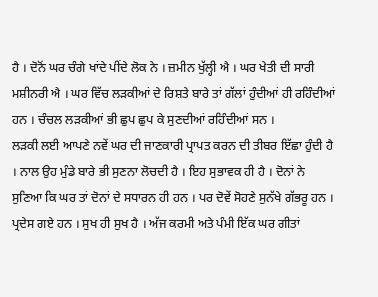ਹੈ । ਦੋਨੋਂ ਘਰ ਚੰਗੇ ਖਾਂਦੇ ਪੀਂਦੇ ਲੋਕ ਨੇ । ਜ਼ਮੀਨ ਖੁੱਲ੍ਹੀ ਐ । ਘਰ ਖੇਤੀ ਦੀ ਸਾਰੀ ਮਸ਼ੀਨਰੀ ਐ । ਘਰ ਵਿੱਚ ਲੜਕੀਆਂ ਦੇ ਰਿਸ਼ਤੇ ਬਾਰੇ ਤਾਂ ਗੱਲਾਂ ਹੁੰਦੀਆਂ ਹੀ ਰਹਿੰਦੀਆਂ ਹਨ । ਚੰਚਲ ਲੜਕੀਆਂ ਭੀ ਛੁਪ ਛੁਪ ਕੇ ਸੁਣਦੀਆਂ ਰਹਿੰਦੀਆਂ ਸਨ ।
ਲੜਕੀ ਲਈ ਆਪਣੇ ਨਵੇਂ ਘਰ ਦੀ ਜਾਣਕਾਰੀ ਪ੍ਰਾਪਤ ਕਰਨ ਦੀ ਤੀਬਰ ਇੱਛਾ ਹੁੰਦੀ ਹੈ । ਨਾਲ ਉਹ ਮੁੰਡੇ ਬਾਰੇ ਭੀ ਸੁਣਨਾ ਲੋਚਦੀ ਹੈ । ਇਹ ਸੁਭਾਵਕ ਹੀ ਹੈ । ਦੋਨਾਂ ਨੇ ਸੁਣਿਆ ਕਿ ਘਰ ਤਾਂ ਦੋਨਾਂ ਦੇ ਸਧਾਰਨ ਹੀ ਹਨ । ਪਰ ਦੋਵੇਂ ਸੋਹਣੇ ਸੁਨੱਖੇ ਗੱਭਰੂ ਹਨ । ਪ੍ਰਦੇਸ ਗਏ ਹਨ । ਸੁਖ ਹੀ ਸੁਖ ਹੈ । ਅੱਜ ਕਰਮੀ ਅਤੇ ਪੰਮੀ ਇੱਕ ਘਰ ਗੀਤਾਂ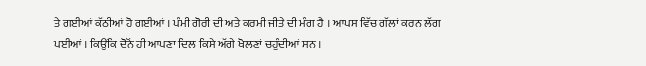ਤੇ ਗਈਆਂ ਕੱਠੀਆਂ ਹੋ ਗਈਆਂ । ਪੰਮੀ ਗੋਰੀ ਦੀ ਅਤੇ ਕਰਮੀ ਜੀਤੇ ਦੀ ਮੰਗ ਹੈ । ਆਪਸ ਵਿੱਚ ਗੱਲਾਂ ਕਰਨ ਲੱਗ ਪਈਆਂ । ਕਿਉਂਕਿ ਦੋਨੋਂ ਹੀ ਆਪਣਾ ਦਿਲ ਕਿਸੇ ਅੱਗੇ ਖੋਲਣਾਂ ਚਹੁੰਦੀਆਂ ਸਨ ।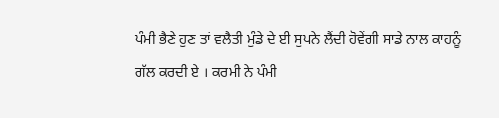ਪੰਮੀ ਭੈਣੇ ਹੁਣ ਤਾਂ ਵਲੈਤੀ ਮੁੰਡੇ ਦੇ ਈ ਸੁਪਨੇ ਲੈਂਦੀ ਹੋਵੇਂਗੀ ਸਾਡੇ ਨਾਲ ਕਾਹਨੂੰ ਗੱਲ ਕਰਦੀ ਏ । ਕਰਮੀ ਨੇ ਪੰਮੀ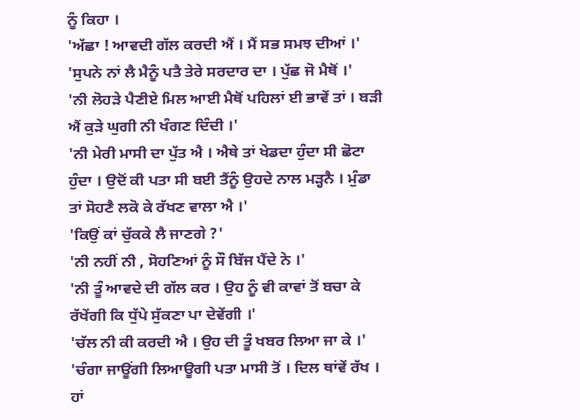ਨੂੰ ਕਿਹਾ ।
'ਅੱਛਾ ! ਆਵਦੀ ਗੱਲ ਕਰਦੀ ਐਂ । ਮੈਂ ਸਭ ਸਮਝ ਦੀਆਂ ।'
'ਸੁਪਨੇ ਨਾਂ ਲੈ ਮੈਨੂੰ ਪਤੈ ਤੇਰੇ ਸਰਦਾਰ ਦਾ । ਪੁੱਛ ਜੋ ਮੈਥੋਂ ।'
'ਨੀ ਲੋਹੜੇ ਪੈਣੀਏ ਮਿਲ ਆਈ ਮੈਥੋਂ ਪਹਿਲਾਂ ਈ ਭਾਵੇਂ ਤਾਂ । ਬੜੀ ਐਂ ਕੁੜੇ ਘੁਗੀ ਨੀ ਖੰਗਣ ਦਿੰਦੀ ।'
'ਨੀ ਮੇਰੀ ਮਾਸੀ ਦਾ ਪੁੱਤ ਐ । ਐਥੇ ਤਾਂ ਖੇਡਦਾ ਹੁੰਦਾ ਸੀ ਛੋਟਾ ਹੁੰਦਾ । ਉਦੋਂ ਕੀ ਪਤਾ ਸੀ ਬਈ ਤੈਂਨੂੰ ਉਹਦੇ ਨਾਲ ਮੜ੍ਹਨੈ । ਮੁੰਡਾ ਤਾਂ ਸੋਹਣੈ ਲਕੋ ਕੇ ਰੱਖਣ ਵਾਲਾ ਐ ।'
'ਕਿਉਂ ਕਾਂ ਚੁੱਕਕੇ ਲੈ ਜਾਣਗੇ ?'
'ਨੀ ਨਹੀਂ ਨੀ , ਸੋਹਣਿਆਂ ਨੂੰ ਸੌ ਬਿੱਜ ਪੈਂਦੇ ਨੇ ।'
'ਨੀ ਤੂੰ ਆਵਦੇ ਦੀ ਗੱਲ ਕਰ । ਉਹ ਨੂੰ ਵੀ ਕਾਵਾਂ ਤੋਂ ਬਚਾ ਕੇ ਰੱਖੇਂਗੀ ਕਿ ਧੁੱਪੇ ਸੁੱਕਣਾ ਪਾ ਦੇਵੇਂਗੀ ।'
'ਚੱਲ ਨੀ ਕੀ ਕਰਦੀ ਐ । ਉਹ ਦੀ ਤੂੰ ਖਬਰ ਲਿਆ ਜਾ ਕੇ ।'
'ਚੰਗਾ ਜਾਊਂਗੀ ਲਿਆਊਗੀ ਪਤਾ ਮਾਸੀ ਤੋਂ । ਦਿਲ ਥਾਂਵੇਂ ਰੱਖ । ਹਾਂ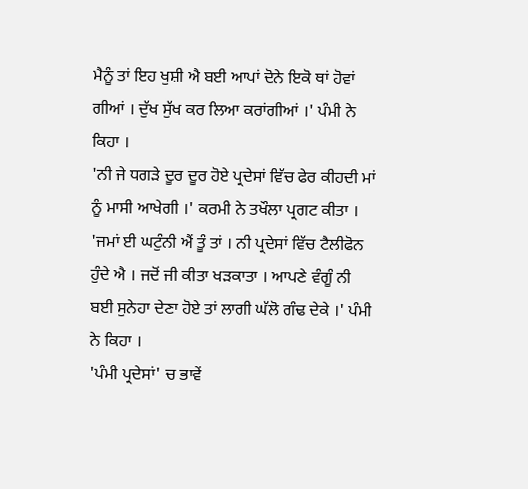ਮੈਨੂੰ ਤਾਂ ਇਹ ਖੁਸ਼ੀ ਐ ਬਈ ਆਪਾਂ ਦੋਨੇ ਇਕੋ ਥਾਂ ਹੋਵਾਂ ਗੀਆਂ । ਦੁੱਖ ਸੁੱਖ ਕਰ ਲਿਆ ਕਰਾਂਗੀਆਂ ।' ਪੰਮੀ ਨੇ ਕਿਹਾ ।
'ਨੀ ਜੇ ਧਗੜੇ ਦੂਰ ਦੂਰ ਹੋਏ ਪ੍ਰਦੇਸਾਂ ਵਿੱਚ ਫੇਰ ਕੀਹਦੀ ਮਾਂ ਨੂੰ ਮਾਸੀ ਆਖੇਗੀ ।' ਕਰਮੀ ਨੇ ਤਖੌਲਾ ਪ੍ਰਗਟ ਕੀਤਾ ।
'ਜਮਾਂ ਈ ਘਟੁੰਨੀ ਐਂ ਤੂੰ ਤਾਂ । ਨੀ ਪ੍ਰਦੇਸਾਂ ਵਿੱਚ ਟੈਲੀਫੋਨ ਹੁੰਦੇ ਐ । ਜਦੋਂ ਜੀ ਕੀਤਾ ਖੜਕਾਤਾ । ਆਪਣੇ ਵੰਗੂੰ ਨੀ ਬਈ ਸੁਨੇਹਾ ਦੇਣਾ ਹੋਏ ਤਾਂ ਲਾਗੀ ਘੱਲੋ ਗੰਢ ਦੇਕੇ ।' ਪੰਮੀ ਨੇ ਕਿਹਾ ।
'ਪੰਮੀ ਪ੍ਰਦੇਸਾਂ' ਚ ਭਾਵੇਂ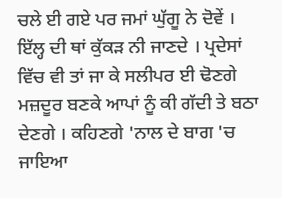ਚਲੇ ਈ ਗਏ ਪਰ ਜਮਾਂ ਘੁੱਗੂ ਨੇ ਦੋਵੇਂ । ਇੱਲ੍ਹ ਦੀ ਥਾਂ ਕੁੱਕੜ ਨੀ ਜਾਣਦੇ । ਪ੍ਰਦੇਸਾਂ ਵਿੱਚ ਵੀ ਤਾਂ ਜਾ ਕੇ ਸਲੀਪਰ ਈ ਢੋਣਗੇ ਮਜ਼ਦੂਰ ਬਣਕੇ ਆਪਾਂ ਨੂੰ ਕੀ ਗੱਦੀ ਤੇ ਬਠਾ ਦੇਣਗੇ । ਕਹਿਣਗੇ 'ਨਾਲ ਦੇ ਬਾਗ 'ਚ ਜਾਇਆ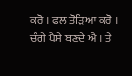ਕਰੋ । ਫਲ ਤੋੜਿਆ ਕਰੋ । ਚੰਗੇ ਪੈਸੇ ਬਣਦੇ ਐ । ਤੇ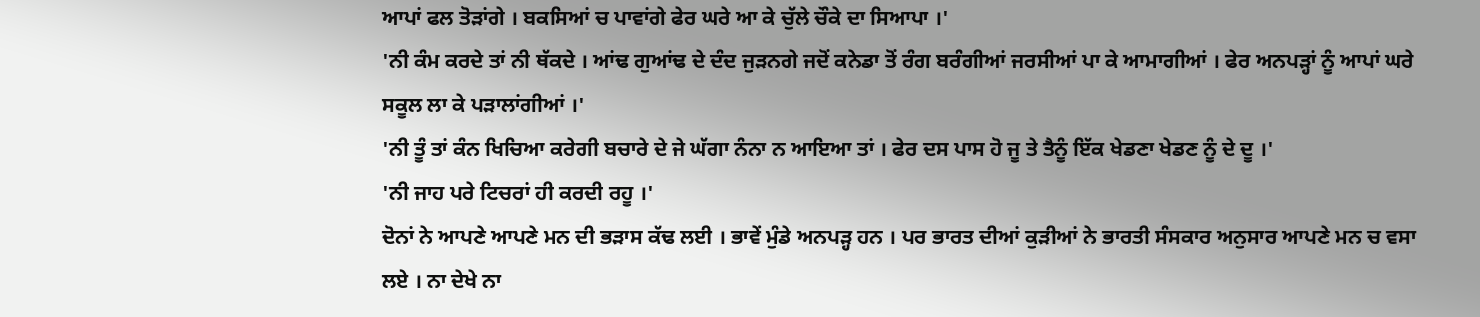ਆਪਾਂ ਫਲ ਤੋੜਾਂਗੇ । ਬਕਸਿਆਂ ਚ ਪਾਵਾਂਗੇ ਫੇਰ ਘਰੇ ਆ ਕੇ ਚੁੱਲੇ ਚੌਕੇ ਦਾ ਸਿਆਪਾ ।'
'ਨੀ ਕੰਮ ਕਰਦੇ ਤਾਂ ਨੀ ਥੱਕਦੇ । ਆਂਢ ਗੁਆਂਢ ਦੇ ਦੰਦ ਜੁੜਨਗੇ ਜਦੋਂ ਕਨੇਡਾ ਤੋਂ ਰੰਗ ਬਰੰਗੀਆਂ ਜਰਸੀਆਂ ਪਾ ਕੇ ਆਮਾਗੀਆਂ । ਫੇਰ ਅਨਪੜ੍ਹਾਂ ਨੂੰ ਆਪਾਂ ਘਰੇ ਸਕੂਲ ਲਾ ਕੇ ਪੜਾਲਾਂਗੀਆਂ ।'
'ਨੀ ਤੂੰ ਤਾਂ ਕੰਨ ਖਿਚਿਆ ਕਰੇਗੀ ਬਚਾਰੇ ਦੇ ਜੇ ਘੱਗਾ ਨੰਨਾ ਨ ਆਇਆ ਤਾਂ । ਫੇਰ ਦਸ ਪਾਸ ਹੋ ਜੂ ਤੇ ਤੈਨੂੰ ਇੱਕ ਖੇਡਣਾ ਖੇਡਣ ਨੂੰ ਦੇ ਦੂ ।'
'ਨੀ ਜਾਹ ਪਰੇ ਟਿਚਰਾਂ ਹੀ ਕਰਦੀ ਰਹੂ ।'
ਦੋਨਾਂ ਨੇ ਆਪਣੇ ਆਪਣੇ ਮਨ ਦੀ ਭੜਾਸ ਕੱਢ ਲਈ । ਭਾਵੇਂ ਮੁੰਡੇ ਅਨਪੜ੍ਹ ਹਨ । ਪਰ ਭਾਰਤ ਦੀਆਂ ਕੁੜੀਆਂ ਨੇ ਭਾਰਤੀ ਸੰਸਕਾਰ ਅਨੁਸਾਰ ਆਪਣੇ ਮਨ ਚ ਵਸਾ ਲਏ । ਨਾ ਦੇਖੇ ਨਾ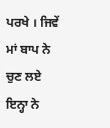ਪਰਖੇ । ਜਿਵੇਂ ਮਾਂ ਬਾਪ ਨੇ ਚੁਣ ਲਏ ਇਨ੍ਹਾ ਨੇ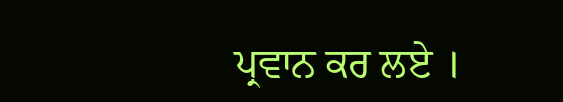ਪ੍ਰਵਾਨ ਕਰ ਲਏ ।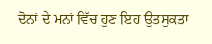ਦੋਨਾਂ ਦੇ ਮਨਾਂ ਵਿੱਚ ਹੁਣ ਇਹ ਉਤਸੁਕਤਾ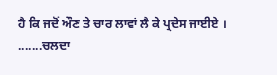ਹੈ ਕਿ ਜਦੋਂ ਔਣ ਤੇ ਚਾਰ ਲਾਵਾਂ ਲੈ ਕੇ ਪ੍ਰਦੇਸ ਜਾਈਏ ।
.......ਚਲਦਾ